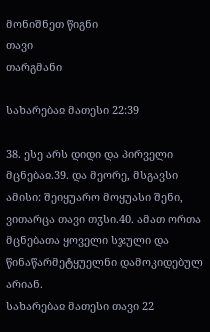მონიშნეთ წიგნი
თავი
თარგმანი

სახარებაჲ მათესი 22:39

38. ესე არს დიდი და პირველი მცნებაჲ.39. და მეორე, მსგავსი ამისი: შეიყუარო მოყუასი შენი, ვითარცა თავი თჳსი.40. ამათ ორთა მცნებათა ყოველი სჯული და წინაწარმეტყუელნი დამოკიდებულ არიან.
სახარებაჲ მათესი თავი 22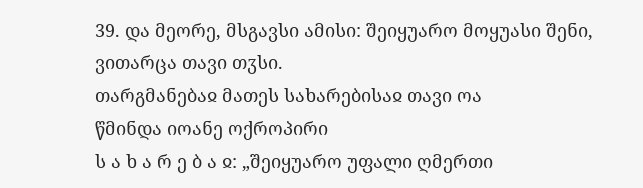39. და მეორე, მსგავსი ამისი: შეიყუარო მოყუასი შენი, ვითარცა თავი თჳსი.
თარგმანებაჲ მათეს სახარებისაჲ თავი ოა
წმინდა იოანე ოქროპირი
ს ა ხ ა რ ე ბ ა ჲ: „შეიყუარო უფალი ღმერთი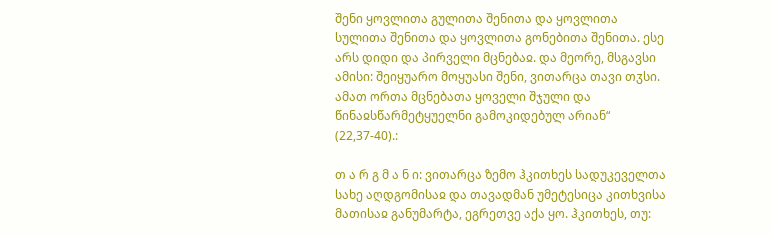შენი ყოვლითა გულითა შენითა და ყოვლითა სულითა შენითა და ყოვლითა გონებითა შენითა. ესე არს დიდი და პირველი მცნებაჲ. და მეორე, მსგავსი ამისი: შეიყუარო მოყუასი შენი, ვითარცა თავი თჳსი. ამათ ორთა მცნებათა ყოველი შჯული და წინაჲსწარმეტყუელნი გამოკიდებულ არიან“ (22,37-40).:

თ ა რ გ მ ა ნ ი: ვითარცა ზემო ჰკითხეს სადუკეველთა სახე აღდგომისაჲ და თავადმან უმეტესიცა კითხვისა მათისაჲ განუმარტა, ეგრეთვე აქა ყო. ჰკითხეს, თუ: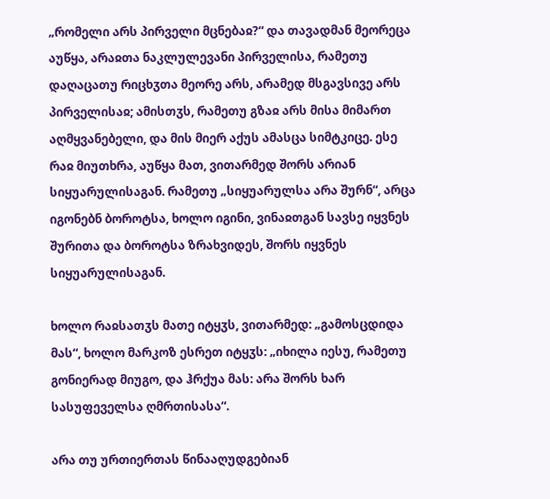„რომელი არს პირველი მცნებაჲ?“ და თავადმან მეორეცა აუწყა, არაჲთა ნაკლულევანი პირველისა, რამეთუ დაღაცათუ რიცხჳთა მეორე არს, არამედ მსგავსივე არს პირველისაჲ; ამისთჳს, რამეთუ გზაჲ არს მისა მიმართ აღმყვანებელი, და მის მიერ აქუს ამასცა სიმტკიცე. ესე რაჲ მიუთხრა, აუწყა მათ, ვითარმედ შორს არიან სიყუარულისაგან. რამეთუ „სიყუარულსა არა შურნ“, არცა იგონებნ ბოროტსა, ხოლო იგინი, ვინაჲთგან სავსე იყვნეს შურითა და ბოროტსა ზრახვიდეს, შორს იყვნეს სიყუარულისაგან.

ხოლო რაჲსათჳს მათე იტყჳს, ვითარმედ: „გამოსცდიდა მას“, ხოლო მარკოზ ესრეთ იტყჳს: „იხილა იესუ, რამეთუ გონიერად მიუგო, და ჰრქუა მას: არა შორს ხარ სასუფეველსა ღმრთისასა“.

არა თუ ურთიერთას წინააღუდგებიან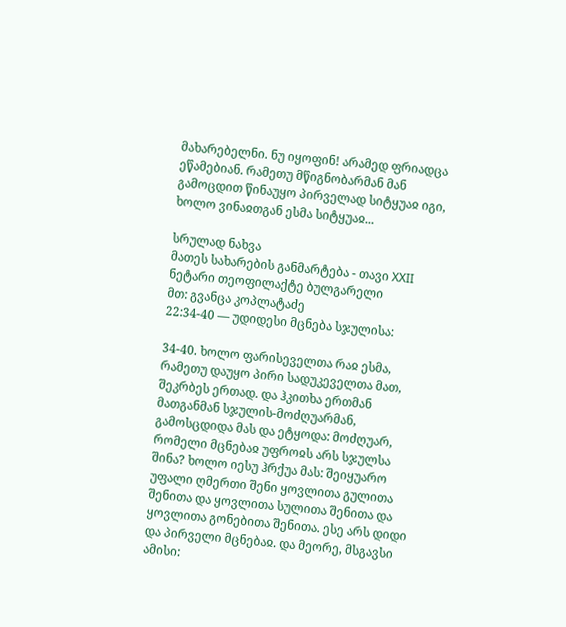მახარებელნი. ნუ იყოფინ! არამედ ფრიადცა ეწამებიან. რამეთუ მწიგნობარმან მან გამოცდით წინაუყო პირველად სიტყუაჲ იგი, ხოლო ვინაჲთგან ესმა სიტყუაჲ...

სრულად ნახვა
მათეს სახარების განმარტება - თავი XXII
ნეტარი თეოფილაქტე ბულგარელი
მთ: გვანცა კოპლატაძე
22:34-40 — უდიდესი მცნება სჯულისა:

34-40. ხოლო ფარისეველთა რაჲ ესმა, რამეთუ დაუყო პირი სადუკეველთა მათ, შეკრბეს ერთად. და ჰკითხა ერთმან მათგანმან სჯულის-მოძღუარმან, გამოსცდიდა მას და ეტყოდა: მოძღუარ, რომელი მცნებაჲ უფროჲს არს სჯულსა შინა? ხოლო იესუ ჰრქუა მას: შეიყუარო უფალი ღმერთი შენი ყოვლითა გულითა შენითა და ყოვლითა სულითა შენითა და ყოვლითა გონებითა შენითა. ესე არს დიდი და პირველი მცნებაჲ. და მეორე, მსგავსი ამისი: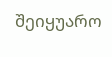შეიყუარო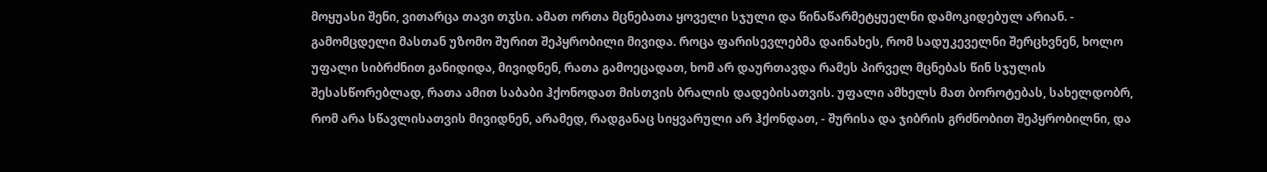მოყუასი შენი, ვითარცა თავი თჳსი. ამათ ორთა მცნებათა ყოველი სჯული და წინაწარმეტყუელნი დამოკიდებულ არიან. - გამომცდელი მასთან უზომო შურით შეპყრობილი მივიდა. როცა ფარისევლებმა დაინახეს, რომ სადუკეველნი შერცხვნენ, ხოლო უფალი სიბრძნით განიდიდა, მივიდნენ, რათა გამოეცადათ, ხომ არ დაურთავდა რამეს პირველ მცნებას წინ სჯულის შესასწორებლად, რათა ამით საბაბი ჰქონოდათ მისთვის ბრალის დადებისათვის. უფალი ამხელს მათ ბოროტებას, სახელდობრ, რომ არა სწავლისათვის მივიდნენ, არამედ, რადგანაც სიყვარული არ ჰქონდათ, - შურისა და ჯიბრის გრძნობით შეპყრობილნი, და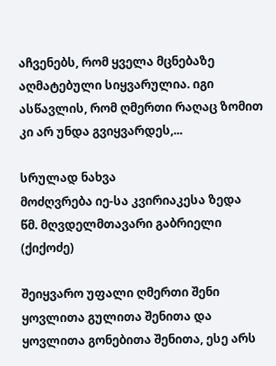აჩვენებს, რომ ყველა მცნებაზე აღმატებული სიყვარულია. იგი ასწავლის, რომ ღმერთი რაღაც ზომით კი არ უნდა გვიყვარდეს,...

სრულად ნახვა
მოძღვრება იე-სა კვირიაკესა ზედა
წმ. მღვდელმთავარი გაბრიელი (ქიქოძე)

შეიყვარო უფალი ღმერთი შენი ყოვლითა გულითა შენითა და ყოვლითა გონებითა შენითა, ესე არს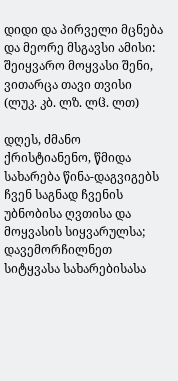დიდი და პირველი მცნება და მეორე მსგავსი ამისი: შეიყვარო მოყვასი შენი, ვითარცა თავი თვისი (ლუკ. კბ. ლზ. ლჱ. ლთ)

დღეს, ძმანო ქრისტიანენო, წმიდა სახარება წინა-დაგვიგებს ჩვენ საგნად ჩვენის უბნობისა ღვთისა და მოყვასის სიყვარულსა; დავემორჩილნეთ სიტყვასა სახარებისასა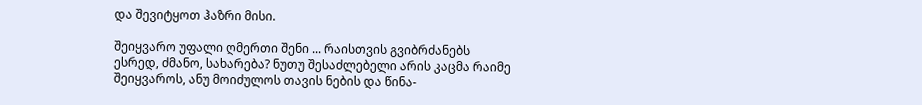და შევიტყოთ ჰაზრი მისი.

შეიყვარო უფალი ღმერთი შენი ... რაისთვის გვიბრძანებს ესრედ, ძმანო, სახარება? ნუთუ შესაძლებელი არის კაცმა რაიმე შეიყვაროს, ანუ მოიძულოს თავის ნების და წინა-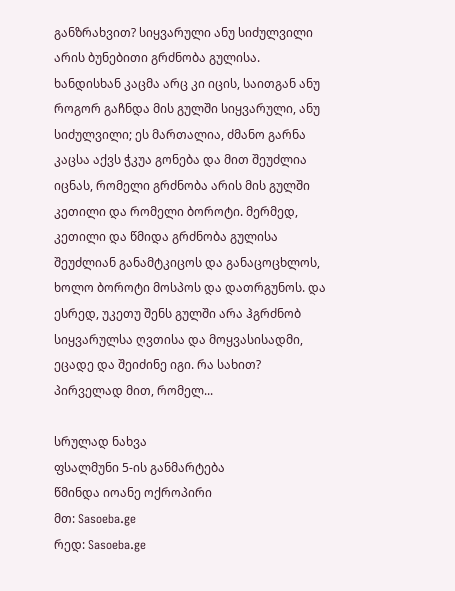განზრახვით? სიყვარული ანუ სიძულვილი არის ბუნებითი გრძნობა გულისა. ხანდისხან კაცმა არც კი იცის, საითგან ანუ როგორ გაჩნდა მის გულში სიყვარული, ანუ სიძულვილი; ეს მართალია, ძმანო გარნა კაცსა აქვს ჭკუა გონება და მით შეუძლია იცნას, რომელი გრძნობა არის მის გულში კეთილი და რომელი ბოროტი. მერმედ, კეთილი და წმიდა გრძნობა გულისა შეუძლიან განამტკიცოს და განაცოცხლოს, ხოლო ბოროტი მოსპოს და დათრგუნოს. და ესრედ, უკეთუ შენს გულში არა ჰგრძნობ სიყვარულსა ღვთისა და მოყვასისადმი, ეცადე და შეიძინე იგი. რა სახით? პირველად მით, რომელ...

სრულად ნახვა
ფსალმუნი 5-ის განმარტება
წმინდა იოანე ოქროპირი
მთ: Sasoeba.ge
რედ: Sasoeba.ge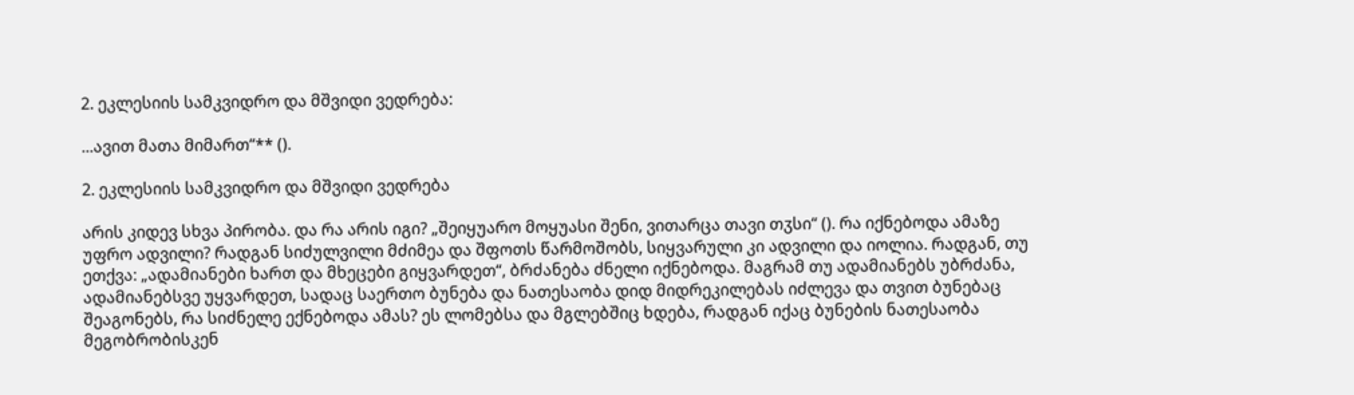2. ეკლესიის სამკვიდრო და მშვიდი ვედრება:

...ავით მათა მიმართ“** ().

2. ეკლესიის სამკვიდრო და მშვიდი ვედრება

არის კიდევ სხვა პირობა. და რა არის იგი? „შეიყუარო მოყუასი შენი, ვითარცა თავი თჳსი“ (). რა იქნებოდა ამაზე უფრო ადვილი? რადგან სიძულვილი მძიმეა და შფოთს წარმოშობს, სიყვარული კი ადვილი და იოლია. რადგან, თუ ეთქვა: „ადამიანები ხართ და მხეცები გიყვარდეთ“, ბრძანება ძნელი იქნებოდა. მაგრამ თუ ადამიანებს უბრძანა, ადამიანებსვე უყვარდეთ, სადაც საერთო ბუნება და ნათესაობა დიდ მიდრეკილებას იძლევა და თვით ბუნებაც შეაგონებს, რა სიძნელე ექნებოდა ამას? ეს ლომებსა და მგლებშიც ხდება, რადგან იქაც ბუნების ნათესაობა მეგობრობისკენ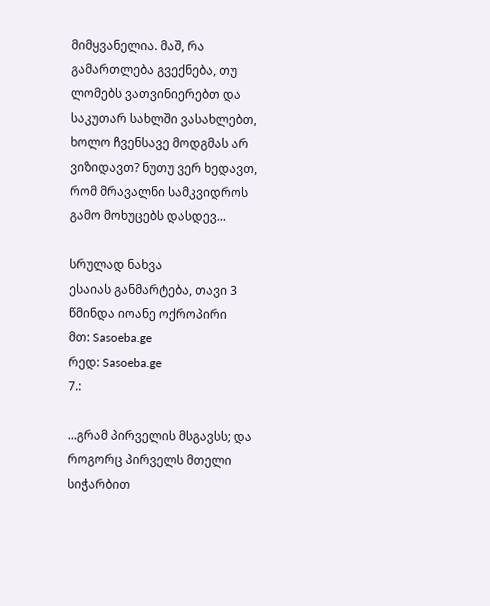მიმყვანელია. მაშ, რა გამართლება გვექნება, თუ ლომებს ვათვინიერებთ და საკუთარ სახლში ვასახლებთ, ხოლო ჩვენსავე მოდგმას არ ვიზიდავთ? ნუთუ ვერ ხედავთ, რომ მრავალნი სამკვიდროს გამო მოხუცებს დასდევ...

სრულად ნახვა
ესაიას განმარტება, თავი 3
წმინდა იოანე ოქროპირი
მთ: Sasoeba.ge
რედ: Sasoeba.ge
7.:

...გრამ პირველის მსგავსს; და როგორც პირველს მთელი სიჭარბით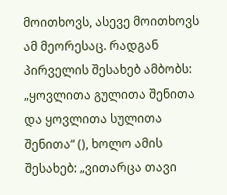მოითხოვს, ასევე მოითხოვს ამ მეორესაც. რადგან პირველის შესახებ ამბობს: „ყოვლითა გულითა შენითა და ყოვლითა სულითა შენითა“ (), ხოლო ამის შესახებ: „ვითარცა თავი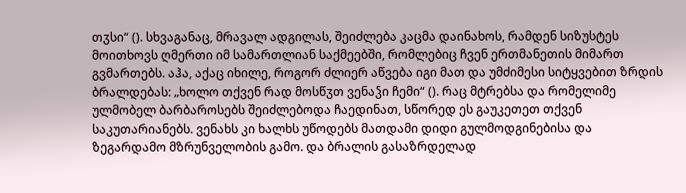თჳსი“ (). სხვაგანაც, მრავალ ადგილას, შეიძლება კაცმა დაინახოს, რამდენ სიზუსტეს მოითხოვს ღმერთი იმ სამართლიან საქმეებში, რომლებიც ჩვენ ერთმანეთის მიმართ გვმართებს. აჰა, აქაც იხილე, როგორ ძლიერ აწვება იგი მათ და უმძიმესი სიტყვებით ზრდის ბრალდებას: „ხოლო თქვენ რად მოსწჳთ ვენაჴი ჩემი“ (). რაც მტრებსა და რომელიმე ულმობელ ბარბაროსებს შეიძლებოდა ჩაედინათ, სწორედ ეს გაუკეთეთ თქვენ საკუთარიანებს. ვენახს კი ხალხს უწოდებს მათდამი დიდი გულმოდგინებისა და ზეგარდამო მზრუნველობის გამო. და ბრალის გასაზრდელად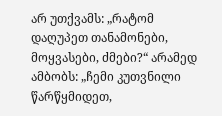არ უთქვამს: „რატომ დაღუპეთ თანამონები, მოყვასები, ძმები?“ არამედ ამბობს: „ჩემი კუთვნილი წარწყმიდეთ,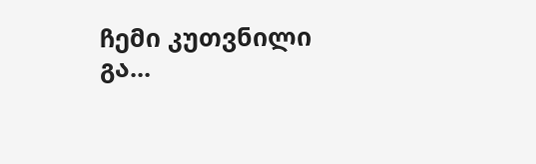ჩემი კუთვნილი გა...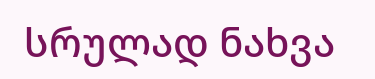სრულად ნახვა